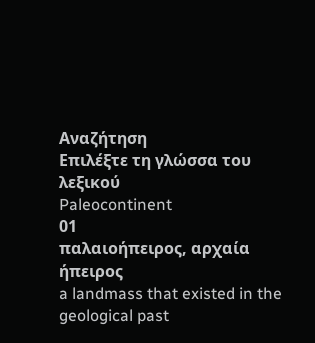Αναζήτηση
Επιλέξτε τη γλώσσα του λεξικού
Paleocontinent
01
παλαιοήπειρος, αρχαία ήπειρος
a landmass that existed in the geological past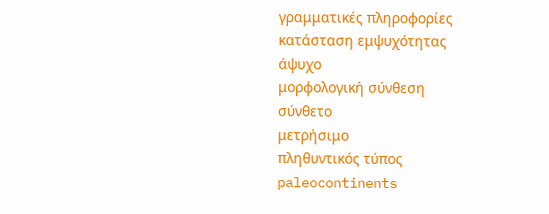γραμματικές πληροφορίες
κατάσταση εμψυχότητας
άψυχο
μορφολογική σύνθεση
σύνθετο
μετρήσιμο
πληθυντικός τύπος
paleocontinents